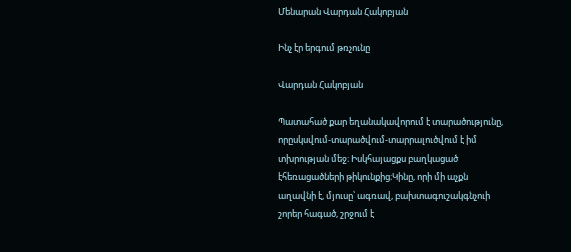Մենարան Վարդան Հակոբյան

Ինչ էր երգում թռչունը

Վարդան Հակոբյան

Պատահած քար եղանակավորում է տարածությունը, որըսկսվում-տարածվում-տարրալուծվում է իմ տխրության մեջ։ Իսկհայացքս բաղկացած էհեռացածների թիկունքից։Կինը, որի մի աչքն աղավնի է, մյուսը՝ ագռավ, բախտագուշակգնչուի շորեր հագած, շրջում է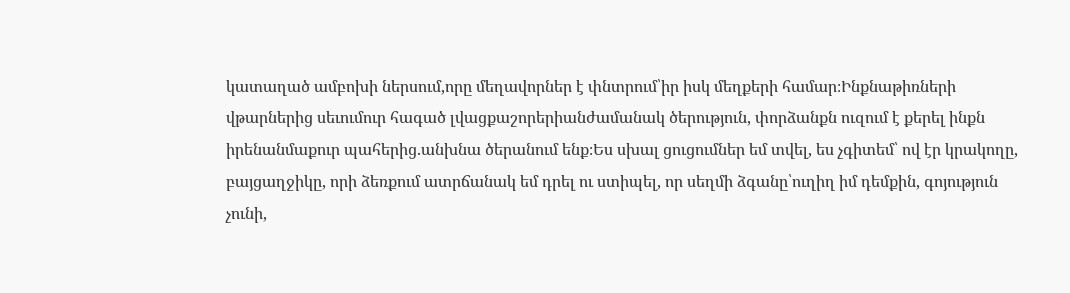կատաղած ամբոխի ներսում,որը մեղավորներ է փնտրում՝իր իսկ մեղքերի համար։Ինքնաթիռների վթարներից սեւումուր հագած լվացքաշորերիանժամանակ ծերություն, փորձանքն ուզում է քերել ինքն իրենանմաքուր պահերից.անխնա ծերանում ենք։Ես սխալ ցուցումներ եմ տվել, ես չգիտեմ՝ ով էր կրակողը, բայցաղջիկը, որի ձեռքում ատրճանակ եմ դրել ու ստիպել, որ սեղմի ձգանը՝ուղիղ իմ դեմքին, գոյություն չունի,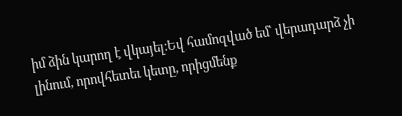իմ ձին կարող է վկայել։Եվ համոզված եմ՝ վերադարձ չի լինում, որովհետեւ կետը, որիցմենք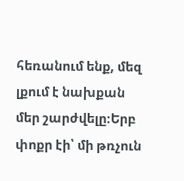հեռանում ենք, մեզ լքում է նախքան մեր շարժվելը։Երբ փոքր էի՝ մի թռչուն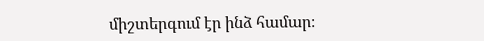միշտերգում էր ինձ համար։